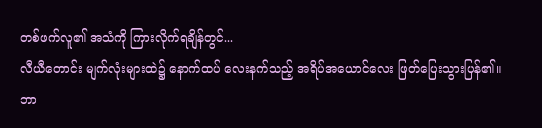တစ်ဖက်လူ၏ အသံကို ကြားလိုက်ရချိန်တွင်...
လီယီတောင်း မျက်လုံးများထဲ၌ နောက်ထပ် လေးနက်သည့် အရိပ်အယောင်လေး ဖြတ်ပြေးသွားပြန်၏။
ဘာ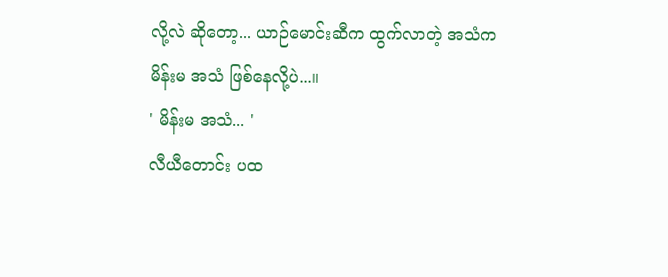လို့လဲ ဆိုတော့... ယာဉ်မောင်းဆီက ထွက်လာတဲ့ အသံက မိန်းမ အသံ ဖြစ်နေလို့ပဲ...။
' မိန်းမ အသံ... '
လီယီတောင်း ပထ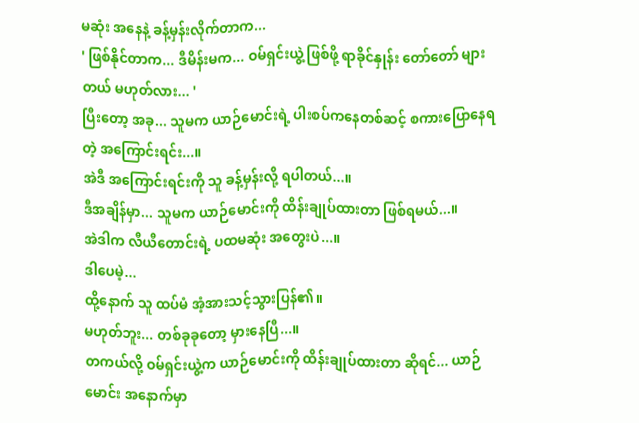မဆုံး အနေနဲ့ ခန့်မှန်းလိုက်တာက...
' ဖြစ်နိုင်တာက... ဒီမိန်းမက... ဝမ်ရှင်းယွဲ့ ဖြစ်ဖို့ ရာခိုင်နှုန်း တော်တော် များတယ် မဟုတ်လား... '
ပြီးတော့ အခု... သူမက ယာဉ်မောင်းရဲ့ ပါးစပ်ကနေတစ်ဆင့် စကားပြောနေရတဲ့ အကြောင်းရင်း...။
အဲဒီ အကြောင်းရင်းကို သူ ခန့်မှန်းလို့ ရပါတယ်...။
ဒီအချိန်မှာ... သူမက ယာဉ်မောင်းကို ထိန်းချုပ်ထားတာ ဖြစ်ရမယ်...။
အဲဒါက လီယီတောင်းရဲ့ ပထမဆုံး အတွေးပဲ...။
ဒါပေမဲ့...
ထို့နောက် သူ ထပ်မံ အံ့အားသင့်သွားပြန်၏။
မဟုတ်ဘူး... တစ်ခုခုတော့ မှားနေပြီ...။
တကယ်လို့ ဝမ်ရှင်းယွဲ့က ယာဉ်မောင်းကို ထိန်းချုပ်ထားတာ ဆိုရင်... ယာဉ်မောင်း အနောက်မှာ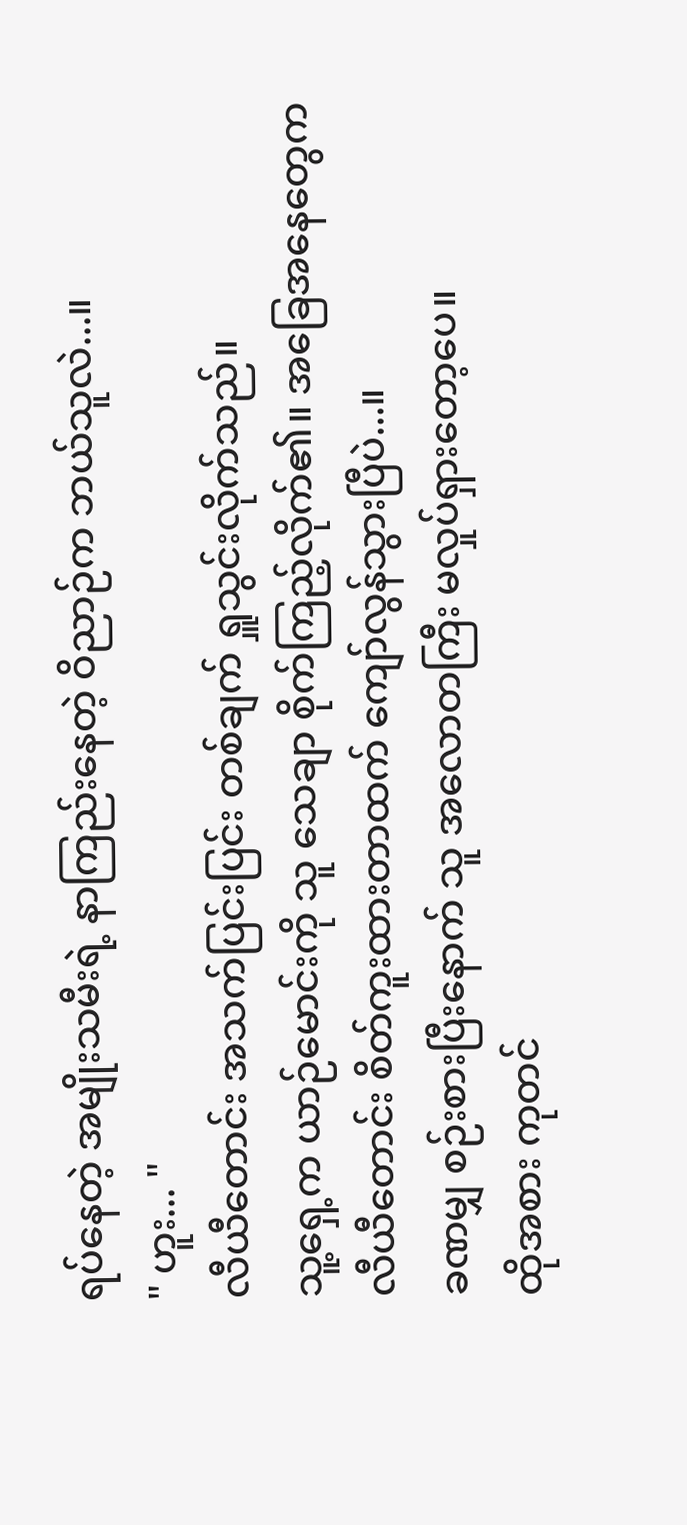ရပ်နေတဲ့ အမျိုးသမီးရဲ့ နာကြည်းနေတဲ့ ဝိညာဉ်က ဘယ်သူလဲ...။
" ဟူး... "
လီယီတောင်း အသက်ပြင်းပြင်း တစ်ချက် ရှူသွင်းလိုက်သည်။
သူ့ရှေ့က ယာဉ်မောင်းကို သူ သေချာ စိုက်ကြည့်လိုက်၏။ အခြေအနေတွေက လီယီတောင်း စိတ်ကူးထားတာထက် ကျော်လွန်သွားပြီပဲ...။
ခဏမျှ စဉ်းစားပြီးနောက် သူ အလောတကြီး မလှုပ်ရှားတော့ပေ။
ထိုအစား ကုတင်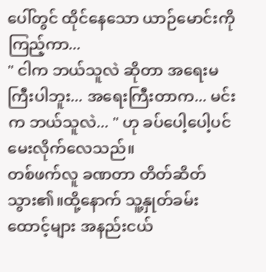ပေါ်တွင် ထိုင်နေသော ယာဉ်မောင်းကို ကြည့်ကာ...
" ငါက ဘယ်သူလဲ ဆိုတာ အရေးမကြီးပါဘူး... အရေးကြီးတာက... မင်းက ဘယ်သူလဲ... " ဟု ခပ်ပေါ့ပေါ့ပင် မေးလိုက်လေသည်။
တစ်ဖက်လူ ခဏတာ တိတ်ဆိတ်သွား၏။ထို့နောက် သူ့နှုတ်ခမ်းထောင့်များ အနည်းငယ်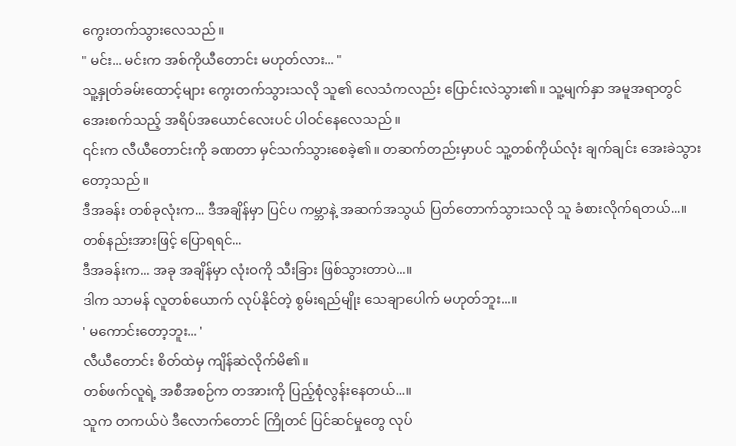ကွေးတက်သွားလေသည်။
" မင်း... မင်းက အစ်ကိုယီတောင်း မဟုတ်လား... "
သူ့နှုတ်ခမ်းထောင့်များ ကွေးတက်သွားသလို သူ၏ လေသံကလည်း ပြောင်းလဲသွား၏။ သူ့မျက်နှာ အမူအရာတွင် အေးစက်သည့် အရိပ်အယောင်လေးပင် ပါဝင်နေလေသည်။
၎င်းက လီယီတောင်းကို ခဏတာ မှင်သက်သွားစေခဲ့၏။ တဆက်တည်းမှာပင် သူ့တစ်ကိုယ်လုံး ချက်ချင်း အေးခဲသွားတော့သည်။
ဒီအခန်း တစ်ခုလုံးက... ဒီအချိန်မှာ ပြင်ပ ကမ္ဘာနဲ့ အဆက်အသွယ် ပြတ်တောက်သွားသလို သူ ခံစားလိုက်ရတယ်...။
တစ်နည်းအားဖြင့် ပြောရရင်...
ဒီအခန်းက... အခု အချိန်မှာ လုံးဝကို သီးခြား ဖြစ်သွားတာပဲ...။
ဒါက သာမန် လူတစ်ယောက် လုပ်နိုင်တဲ့ စွမ်းရည်မျိုး သေချာပေါက် မဟုတ်ဘူး...။
' မကောင်းတော့ဘူး... '
လီယီတောင်း စိတ်ထဲမှ ကျိန်ဆဲလိုက်မိ၏။
တစ်ဖက်လူရဲ့ အစီအစဉ်က တအားကို ပြည့်စုံလွန်းနေတယ်...။
သူက တကယ်ပဲ ဒီလောက်တောင် ကြိုတင် ပြင်ဆင်မှုတွေ လုပ်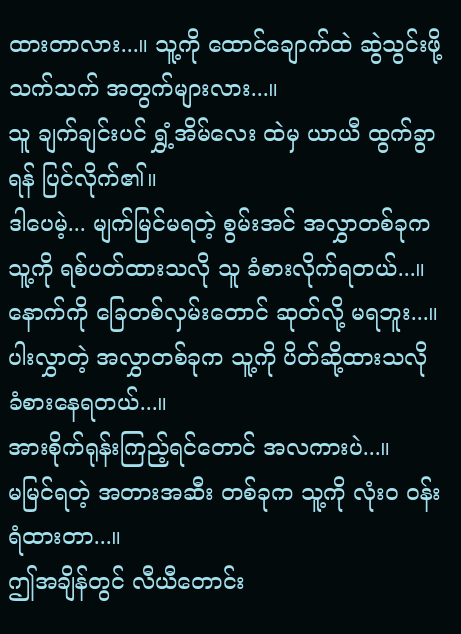ထားတာလား...။ သူ့ကို ထောင်ချောက်ထဲ ဆွဲသွင်းဖို့ သက်သက် အတွက်များလား...။
သူ ချက်ချင်းပင် ရွှံ့အိမ်လေး ထဲမှ ယာယီ ထွက်ခွာရန် ပြင်လိုက်၏။
ဒါပေမဲ့... မျက်မြင်မရတဲ့ စွမ်းအင် အလွှာတစ်ခုက သူ့ကို ရစ်ပတ်ထားသလို သူ ခံစားလိုက်ရတယ်...။
နောက်ကို ခြေတစ်လှမ်းတောင် ဆုတ်လို့ မရဘူး...။
ပါးလွှာတဲ့ အလွှာတစ်ခုက သူ့ကို ပိတ်ဆို့ထားသလို ခံစားနေရတယ်...။
အားစိုက်ရုန်းကြည့်ရင်တောင် အလကားပဲ...။
မမြင်ရတဲ့ အတားအဆီး တစ်ခုက သူ့ကို လုံးဝ ဝန်းရံထားတာ...။
ဤအချိန်တွင် လီယီတောင်း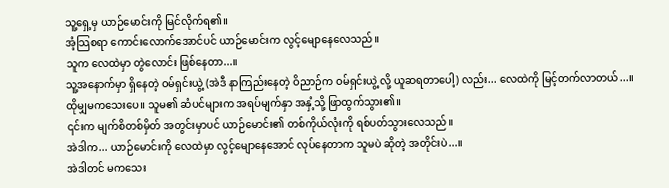သူ့ရှေ့မှ ယာဉ်မောင်းကို မြင်လိုက်ရ၏။
အံ့သြစရာ ကောင်းလောက်အောင်ပင် ယာဉ်မောင်းက လွင့်မျောနေလေသည်။
သူက လေထဲမှာ တွဲလောင်း ဖြစ်နေတာ...။
သူ့အနောက်မှာ ရှိနေတဲ့ ဝမ်ရှင်းယွဲ့ (အဲဒီ နာကြည်းနေတဲ့ ဝိညာဉ်က ဝမ်ရှင်းယွဲ့ လို့ ယူဆရတာပေါ့) လည်း... လေထဲကို မြင့်တက်လာတယ်...။
ထိုမျှမကသေးပေ။ သူမ၏ ဆံပင်များက အရပ်မျက်နှာ အနှံ့သို့ ဖြာထွက်သွား၏။
၎င်းက မျက်စိတစ်မှိတ် အတွင်းမှာပင် ယာဉ်မောင်း၏ တစ်ကိုယ်လုံးကို ရစ်ပတ်သွားလေသည်။
အဲဒါက... ယာဉ်မောင်းကို လေထဲမှာ လွင့်မျောနေအောင် လုပ်နေတာက သူမပဲ ဆိုတဲ့ အတိုင်းပဲ...။
အဲဒါတင် မကသေး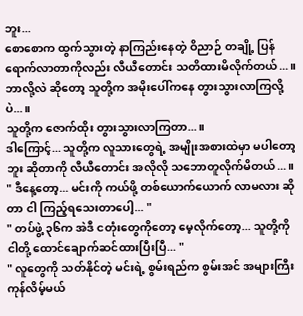ဘူး...
စောစောက ထွက်သွားတဲ့ နာကြည်းနေတဲ့ ဝိညာဉ် တချို့ ပြန်ရောက်လာတာကိုလည်း လီယီတောင်း သတိထားမိလိုက်တယ်...။
ဘာလို့လဲ ဆိုတော့ သူတို့က အမိုးပေါ်ကနေ တွားသွားလာကြလို့ပဲ...။
သူတို့က ဇောက်ထိုး တွားသွားလာကြတာ...။
ဒါကြောင့်... သူတို့က လူသားတွေရဲ့ အမျိုးအစားထဲမှာ မပါတော့ဘူး ဆိုတာကို လီယီတောင်း အလိုလို သဘောတူလိုက်မိတယ်...။
" ဒီနေ့တော့... မင်းကို ကယ်ဖို့ တစ်ယောက်ယောက် လာမလား ဆိုတာ ငါ ကြည့်ရသေးတာပေါ့... "
" တပ်ဖွဲ့ ၃၆က အဲဒီ ငတုံးတွေကိုတော့ မေ့လိုက်တော့... သူတို့ကို ငါတို့ ထောင်ချောက်ဆင်ထားပြီးပြီ... "
" လူတွေကို သတ်နိုင်တဲ့ မင်းရဲ့ စွမ်းရည်က စွမ်းအင် အများကြီး ကုန်လိမ့်မယ်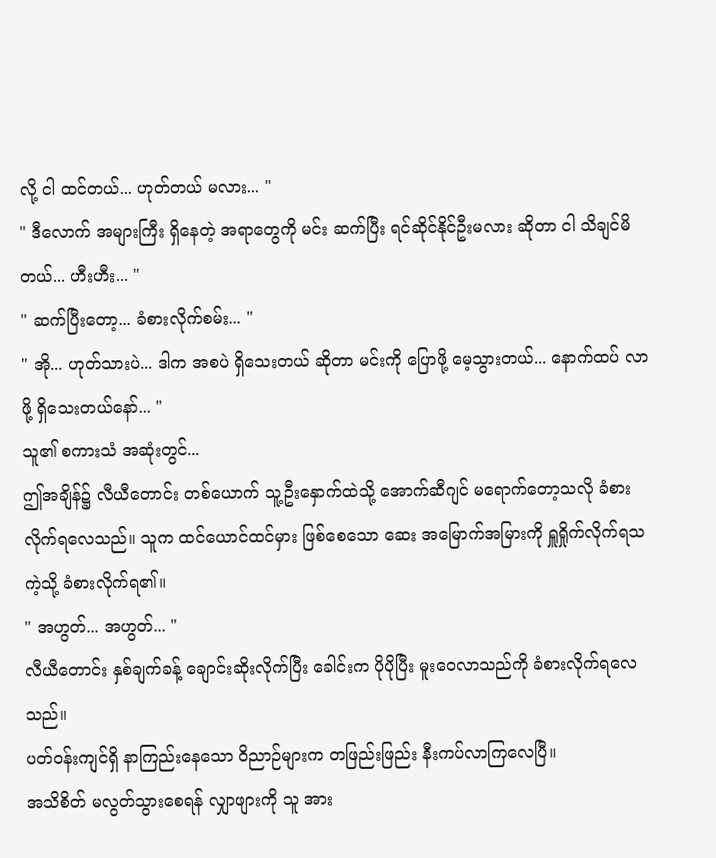လို့ ငါ ထင်တယ်... ဟုတ်တယ် မလား... "
" ဒီလောက် အများကြီး ရှိနေတဲ့ အရာတွေကို မင်း ဆက်ပြီး ရင်ဆိုင်နိုင်ဦးမလား ဆိုတာ ငါ သိချင်မိတယ်... ဟီးဟီး... "
" ဆက်ပြီးတော့... ခံစားလိုက်စမ်း... "
" အို... ဟုတ်သားပဲ... ဒါက အစပဲ ရှိသေးတယ် ဆိုတာ မင်းကို ပြောဖို့ မေ့သွားတယ်... နောက်ထပ် လာဖို့ ရှိသေးတယ်နော်... "
သူ၏ စကားသံ အဆုံးတွင်...
ဤအချိန်၌ လီယီတောင်း တစ်ယောက် သူ့ဦးနှောက်ထဲသို့ အောက်ဆီဂျင် မရောက်တော့သလို ခံစားလိုက်ရလေသည်။ သူက ထင်ယောင်ထင်မှား ဖြစ်စေသော ဆေး အမြောက်အမြားကို ရှူရှိုက်လိုက်ရသကဲ့သို့ ခံစားလိုက်ရ၏။
" အဟွတ်... အဟွတ်... "
လီယီတောင်း နှစ်ချက်ခန့် ချောင်းဆိုးလိုက်ပြီး ခေါင်းက ပိုပိုပြီး မူးဝေလာသည်ကို ခံစားလိုက်ရလေသည်။
ပတ်ဝန်းကျင်ရှိ နာကြည်းနေသော ဝိညာဉ်များက တဖြည်းဖြည်း နီးကပ်လာကြလေပြီ။
အသိစိတ် မလွတ်သွားစေရန် လျှာဖျားကို သူ အား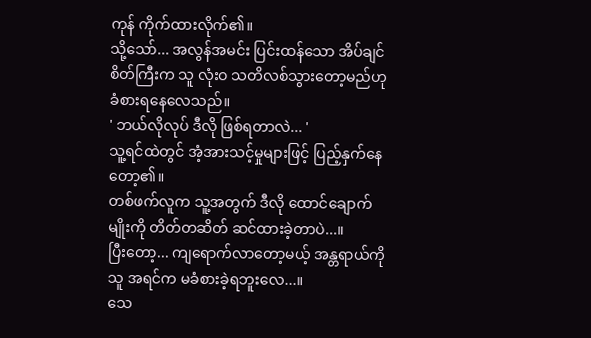ကုန် ကိုက်ထားလိုက်၏။
သို့သော်... အလွန်အမင်း ပြင်းထန်သော အိပ်ချင်စိတ်ကြီးက သူ လုံးဝ သတိလစ်သွားတော့မည်ဟု ခံစားရနေလေသည်။
' ဘယ်လိုလုပ် ဒီလို ဖြစ်ရတာလဲ... '
သူ့ရင်ထဲတွင် အံ့အားသင့်မှုများဖြင့် ပြည့်နှက်နေတော့၏။
တစ်ဖက်လူက သူ့အတွက် ဒီလို ထောင်ချောက်မျိုးကို တိတ်တဆိတ် ဆင်ထားခဲ့တာပဲ...။
ပြီးတော့... ကျရောက်လာတော့မယ့် အန္တရာယ်ကို သူ အရင်က မခံစားခဲ့ရဘူးလေ...။
သေ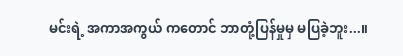မင်းရဲ့ အကာအကွယ် ကတောင် ဘာတုံ့ပြန်မှုမှ မပြခဲ့ဘူး...။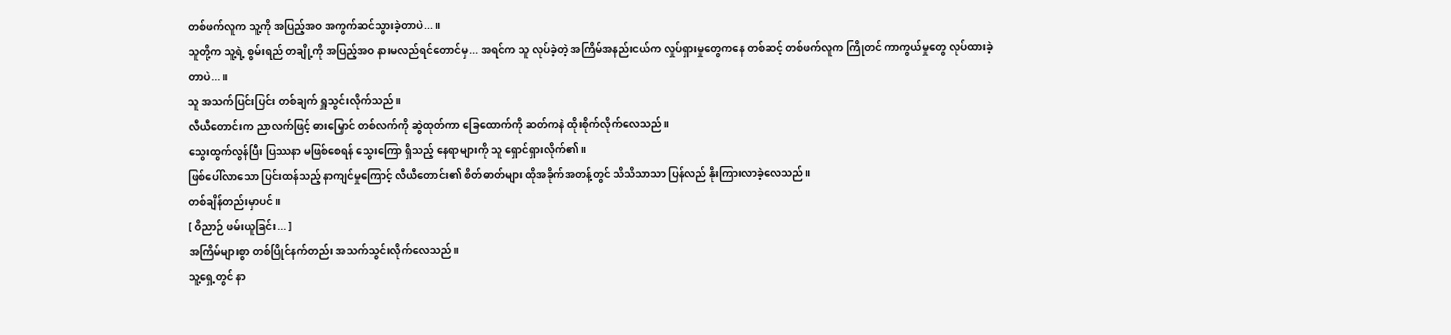တစ်ဖက်လူက သူ့ကို အပြည့်အဝ အကွက်ဆင်သွားခဲ့တာပဲ...။
သူတို့က သူ့ရဲ့ စွမ်းရည် တချို့ကို အပြည့်အဝ နားမလည်ရင်တောင်မှ... အရင်က သူ လုပ်ခဲ့တဲ့ အကြိမ်အနည်းငယ်က လှုပ်ရှားမှုတွေကနေ တစ်ဆင့် တစ်ဖက်လူက ကြိုတင် ကာကွယ်မှုတွေ လုပ်ထားခဲ့တာပဲ...။
သူ အသက်ပြင်းပြင်း တစ်ချက် ရှူသွင်းလိုက်သည်။
လီယီတောင်းက ညာလက်ဖြင့် ဓားမြှောင် တစ်လက်ကို ဆွဲထုတ်ကာ ခြေထောက်ကို ဆတ်ကနဲ ထိုးစိုက်လိုက်လေသည်။
သွေးထွက်လွန်ပြီး ပြဿနာ မဖြစ်စေရန် သွေးကြော ရှိသည့် နေရာများကို သူ ရှောင်ရှားလိုက်၏။
ဖြစ်ပေါ်လာသော ပြင်းထန်သည့် နာကျင်မှုကြောင့် လီယီတောင်း၏ စိတ်ဓာတ်များ ထိုအခိုက်အတန့်တွင် သိသိသာသာ ပြန်လည် နိုးကြားလာခဲ့လေသည်။
တစ်ချိန်တည်းမှာပင်။
[ ဝိညာဉ် ဖမ်းယူခြင်း... ]
အကြိမ်များစွာ တစ်ပြိုင်နက်တည်း အသက်သွင်းလိုက်လေသည်။
သူ့ရှေ့တွင် နာ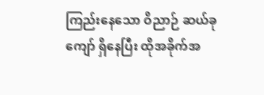ကြည်းနေသော ဝိညာဉ် ဆယ်ခုကျော် ရှိနေပြီး ထိုအခိုက်အ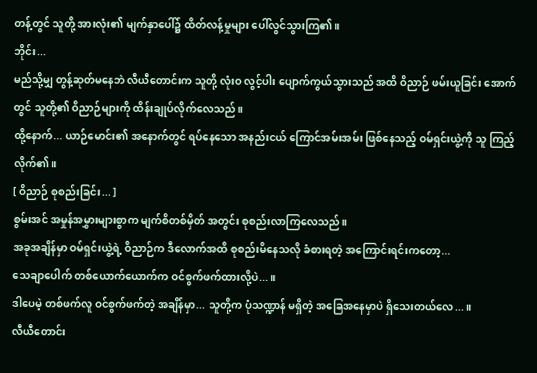တန့်တွင် သူတို့ အားလုံး၏ မျက်နှာပေါ်၌ ထိတ်လန့်မှုများ ပေါ်လွင်သွားကြ၏။
ဘိုင်း...
မည်သို့မျှ တွန့်ဆုတ်မနေဘဲ လီယီတောင်းက သူတို့ လုံးဝ လွင့်ပါး ပျောက်ကွယ်သွားသည် အထိ ဝိညာဉ် ဖမ်းယူခြင်း အောက်တွင် သူတို့၏ ဝိညာဉ်များကို ထိန်းချုပ်လိုက်လေသည်။
ထို့နောက်... ယာဉ်မောင်း၏ အနောက်တွင် ရပ်နေသော အနည်းငယ် ကြောင်အမ်းအမ်း ဖြစ်နေသည့် ဝမ်ရှင်းယွဲ့ကို သူ ကြည့်လိုက်၏။
[ ဝိညာဉ် စုစည်းခြင်း... ]
စွမ်းအင် အမှုန်အမွှားများစွာက မျက်စိတစ်မှိတ် အတွင်း စုစည်းလာကြလေသည်။
အခုအချိန်မှာ ဝမ်ရှင်းယွဲ့ရဲ့ ဝိညာဉ်က ဒီလောက်အထိ စုစည်းမိနေသလို ခံစားရတဲ့ အကြောင်းရင်းကတော့...
သေချာပေါက် တစ်ယောက်ယောက်က ဝင်စွက်ဖက်ထားလို့ပဲ...။
ဒါပေမဲ့ တစ်ဖက်လူ ဝင်စွက်ဖက်တဲ့ အချိန်မှာ... သူတို့က ပုံသဏ္ဍာန် မရှိတဲ့ အခြေအနေမှာပဲ ရှိသေးတယ်လေ...။
လီယီတောင်း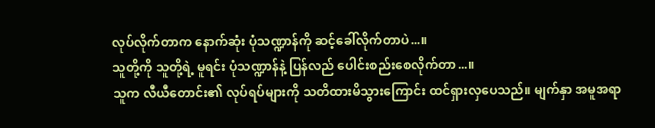လုပ်လိုက်တာက နောက်ဆုံး ပုံသဏ္ဍာန်ကို ဆင့်ခေါ်လိုက်တာပဲ...။
သူတို့ကို သူတို့ရဲ့ မူရင်း ပုံသဏ္ဍာန်နဲ့ ပြန်လည် ပေါင်းစည်းစေလိုက်တာ...။
သူက လီယီတောင်း၏ လုပ်ရပ်များကို သတိထားမိသွားကြောင်း ထင်ရှားလှပေသည်။ မျက်နှာ အမူအရာ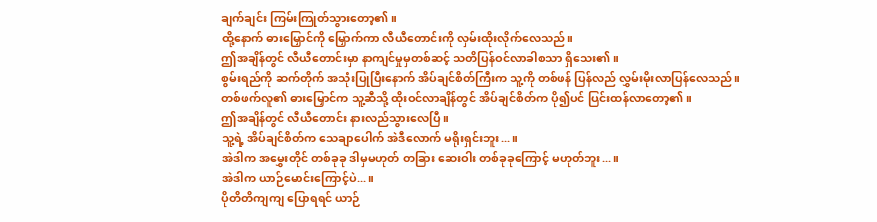ချက်ချင်း ကြမ်းကြုတ်သွားတော့၏။
ထို့နောက် ဓားမြှောင်ကို မြှောက်ကာ လီယီတောင်းကို လှမ်းထိုးလိုက်လေသည်။
ဤအချိန်တွင် လီယီတောင်းမှာ နာကျင်မှုမှတစ်ဆင့် သတိပြန်ဝင်လာခါစသာ ရှိသေး၏။
စွမ်းရည်ကို ဆက်တိုက် အသုံးပြုပြီးနောက် အိပ်ချင်စိတ်ကြီးက သူ့ကို တစ်ဖန် ပြန်လည် လွှမ်းမိုးလာပြန်လေသည်။
တစ်ဖက်လူ၏ ဓားမြှောင်က သူ့ဆီသို့ ထိုးဝင်လာချိန်တွင် အိပ်ချင်စိတ်က ပို၍ပင် ပြင်းထန်လာတော့၏။
ဤအချိန်တွင် လီယီတောင်း နားလည်သွားလေပြီ။
သူ့ရဲ့ အိပ်ချင်စိတ်က သေချာပေါက် အဲဒီလောက် မရိုးရှင်းဘူး...။
အဲဒါက အမွှေးတိုင် တစ်ခုခု ဒါမှမဟုတ် တခြား ဆေးဝါး တစ်ခုခုကြောင့် မဟုတ်ဘူး...။
အဲဒါက ယာဉ်မောင်းကြောင့်ပဲ...။
ပိုတိတိကျကျ ပြောရရင် ယာဉ်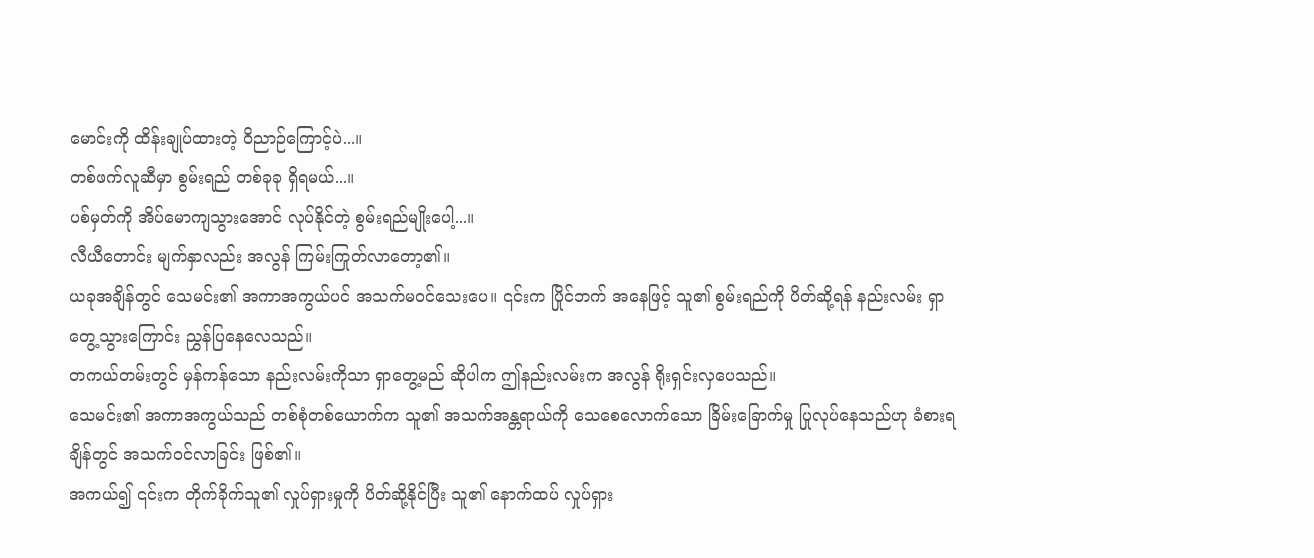မောင်းကို ထိန်းချုပ်ထားတဲ့ ဝိညာဉ်ကြောင့်ပဲ...။
တစ်ဖက်လူဆီမှာ စွမ်းရည် တစ်ခုခု ရှိရမယ်...။
ပစ်မှတ်ကို အိပ်မောကျသွားအောင် လုပ်နိုင်တဲ့ စွမ်းရည်မျိုးပေါ့...။
လီယီတောင်း မျက်နှာလည်း အလွန် ကြမ်းကြုတ်လာတော့၏။
ယခုအချိန်တွင် သေမင်း၏ အကာအကွယ်ပင် အသက်မဝင်သေးပေ။ ၎င်းက ပြိုင်ဘက် အနေဖြင့် သူ၏ စွမ်းရည်ကို ပိတ်ဆို့ရန် နည်းလမ်း ရှာတွေ့သွားကြောင်း ညွှန်ပြနေလေသည်။
တကယ်တမ်းတွင် မှန်ကန်သော နည်းလမ်းကိုသာ ရှာတွေ့မည် ဆိုပါက ဤနည်းလမ်းက အလွန် ရိုးရှင်းလှပေသည်။
သေမင်း၏ အကာအကွယ်သည် တစ်စုံတစ်ယောက်က သူ၏ အသက်အန္တရာယ်ကို သေစေလောက်သော ခြိမ်းခြောက်မှု ပြုလုပ်နေသည်ဟု ခံစားရချိန်တွင် အသက်ဝင်လာခြင်း ဖြစ်၏။
အကယ်၍ ၎င်းက တိုက်ခိုက်သူ၏ လှုပ်ရှားမှုကို ပိတ်ဆို့နိုင်ပြီး သူ၏ နောက်ထပ် လှုပ်ရှား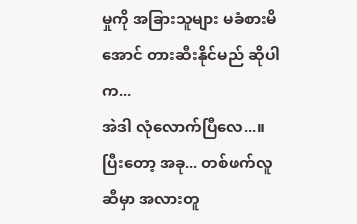မှုကို အခြားသူများ မခံစားမိအောင် တားဆီးနိုင်မည် ဆိုပါက...
အဲဒါ လုံလောက်ပြီလေ...။
ပြီးတော့ အခု... တစ်ဖက်လူဆီမှာ အလားတူ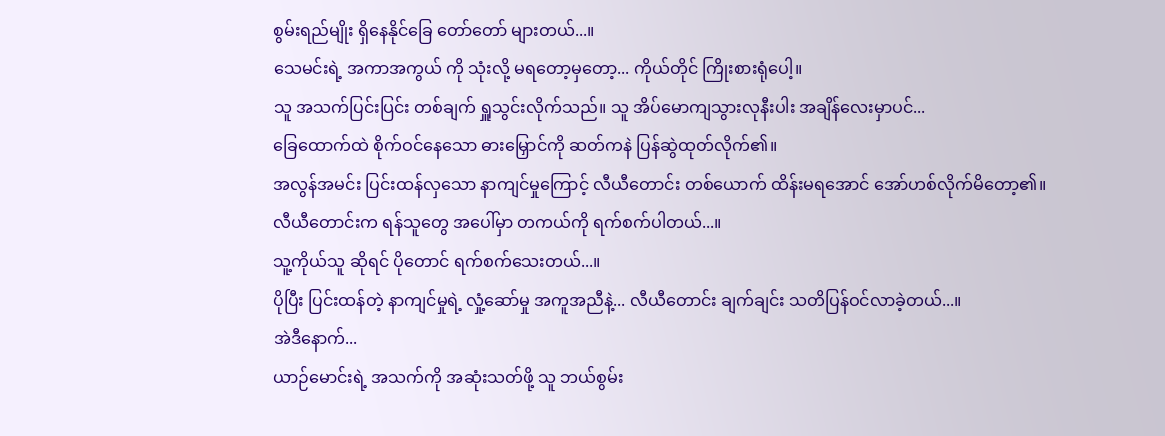စွမ်းရည်မျိုး ရှိနေနိုင်ခြေ တော်တော် များတယ်...။
သေမင်းရဲ့ အကာအကွယ် ကို သုံးလို့ မရတော့မှတော့... ကိုယ်တိုင် ကြိုးစားရုံပေါ့။
သူ အသက်ပြင်းပြင်း တစ်ချက် ရှူသွင်းလိုက်သည်။ သူ အိပ်မောကျသွားလုနီးပါး အချိန်လေးမှာပင်...
ခြေထောက်ထဲ စိုက်ဝင်နေသော ဓားမြှောင်ကို ဆတ်ကနဲ ပြန်ဆွဲထုတ်လိုက်၏။
အလွန်အမင်း ပြင်းထန်လှသော နာကျင်မှုကြောင့် လီယီတောင်း တစ်ယောက် ထိန်းမရအောင် အော်ဟစ်လိုက်မိတော့၏။
လီယီတောင်းက ရန်သူတွေ အပေါ်မှာ တကယ်ကို ရက်စက်ပါတယ်...။
သူ့ကိုယ်သူ ဆိုရင် ပိုတောင် ရက်စက်သေးတယ်...။
ပိုပြီး ပြင်းထန်တဲ့ နာကျင်မှုရဲ့ လှုံ့ဆော်မှု အကူအညီနဲ့... လီယီတောင်း ချက်ချင်း သတိပြန်ဝင်လာခဲ့တယ်...။
အဲဒီနောက်...
ယာဉ်မောင်းရဲ့ အသက်ကို အဆုံးသတ်ဖို့ သူ ဘယ်စွမ်း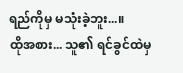ရည်ကိုမှ မသုံးခဲ့ဘူး...။
ထိုအစား... သူ၏ ရင်ခွင်ထဲမှ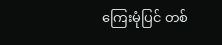ကြေးမုံပြင် တစ်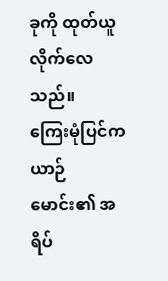ခုကို ထုတ်ယူလိုက်လေသည်။
ကြေးမုံပြင်က ယာဉ်မောင်း၏ အရိပ်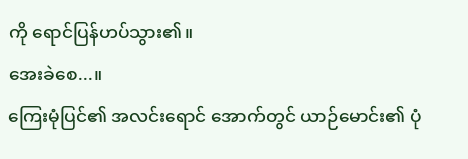ကို ရောင်ပြန်ဟပ်သွား၏။
အေးခဲစေ...။
ကြေးမုံပြင်၏ အလင်းရောင် အောက်တွင် ယာဉ်မောင်း၏ ပုံ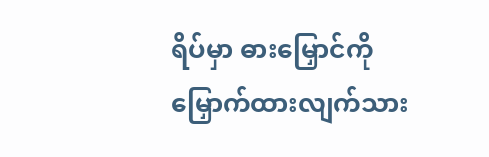ရိပ်မှာ ဓားမြှောင်ကို မြှောက်ထားလျက်သား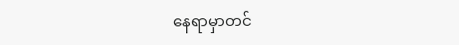နေရာမှာတင်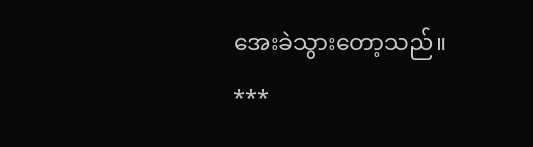အေးခဲသွားတော့သည်။
***